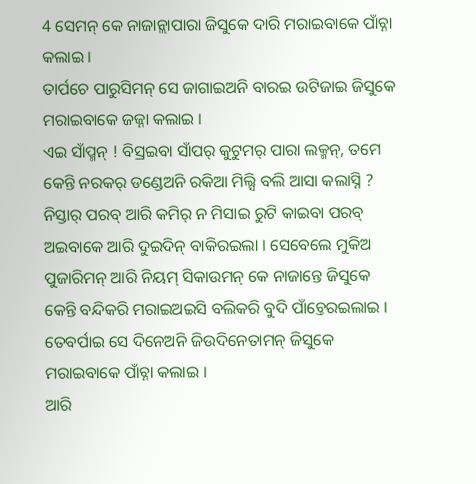4 ସେମନ୍ କେ ନାଜାନ୍ଲାପାରା ଜିସୁକେ ଦାରି ମରାଇବାକେ ପାଁଚ୍ନା କଲାଇ ।
ତାର୍ପଚେ ପାରୁସିମନ୍ ସେ ଜାଗାଇଅନି ବାରଇ ଉଟିଜାଇ ଜିସୁକେ ମରାଇବାକେ ଜଜ୍ନା କଲାଇ ।
ଏଇ ସାଁପ୍ମନ୍ ! ବିସ୍ରଇବା ସାଁପର୍ କୁଟୁମର୍ ପାରା ଲକ୍ମନ୍, ତମେ କେନ୍ତି ନରକର୍ ଡଣ୍ଡେଅନି ରକିଆ ମିଲ୍ସି ବଲି ଆସା କଲାସ୍ନି ?
ନିସ୍ତାର୍ ପରବ୍ ଆରି କମିର୍ ନ ମିସାଇ ରୁଟି କାଇବା ପରବ୍ ଅଇବାକେ ଆରି ଦୁଇଦିନ୍ ବାକିରଇଲା । ସେବେଲେ ମୁକିଅ ପୁଜାରିମନ୍ ଆରି ନିୟମ୍ ସିକାଉମନ୍ କେ ନାଜାନ୍ତେ ଜିସୁକେ କେନ୍ତି ବନ୍ଦିକରି ମରାଇଅଇସି ବଲିକରି ବୁଦି ପାଁଚ୍ତେରଇଲାଇ ।
ତେବର୍ପାଇ ସେ ଦିନେଅନି ଜିଉଦିନେତାମନ୍ ଜିସୁକେ ମରାଇବାକେ ପାଁଚ୍ନା କଲାଇ ।
ଆରି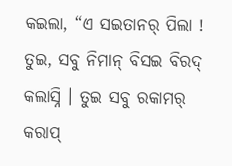କଇଲା, “ଏ ସଇତାନର୍ ପିଲା ! ତୁଇ, ସବୁ ନିମାନ୍ ବିସଇ ବିରଦ୍ କଲାସ୍ନି । ତୁଇ ସବୁ ରକାମର୍ କରାପ୍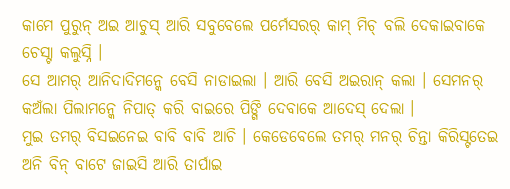କାମେ ପୁରୁନ୍ ଅଇ ଆଚୁସ୍ ଆରି ସବୁବେଲେ ପର୍ମେସରର୍ କାମ୍ ମିଚ୍ ବଲି ଦେକାଇବାକେ ଚେସ୍ଟା କଲୁସ୍ନି ।
ସେ ଆମର୍ ଆନିଦାଦିମନ୍କେ ବେସି ନାଡାଇଲା । ଆରି ବେସି ଅଇରାନ୍ କଲା । ସେମନର୍ କଅଁଲା ପିଲାମନ୍କେ ନିପାତ୍ କରି ବାଇରେ ପିଙ୍ଗି ଦେବାକେ ଆଦେସ୍ ଦେଲା ।
ମୁଇ ତମର୍ ବିସଇନେଇ ବାବି ବାବି ଆଚି । କେଡେବେଲେ ତମର୍ ମନର୍ ଚିନ୍ତା କିରିସ୍ଟତେଇ ଅନି ବିନ୍ ବାଟେ ଜାଇସି ଆରି ତାର୍ପାଇ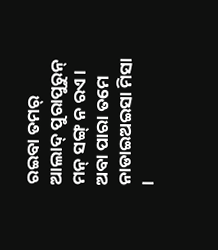ରଇବା ତମର୍ ଆଲାଦ୍ ପୁରାପୁରୁନ୍ ମନ୍ ସଙ୍ଗ୍ ନ ରଏ । ଅବା ପାରା ତମେ ନାଡାଇଅଇସା ମିସା ।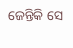ଜେନ୍ତିକି ସେ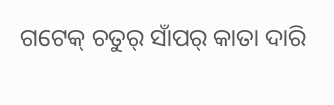ଗଟେକ୍ ଚତୁର୍ ସାଁପର୍ କାତା ଦାରି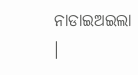ନାଡାଇଅଇଲା ।